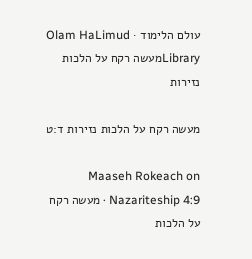עולם הלימוד · Olam HaLimud
Libraryמעשה רקח על הלכות נזירות

מעשה רקח על הלכות נזירות ד:ט

Maaseh Rokeach on Nazariteship 4:9 · מעשה רקח על הלכות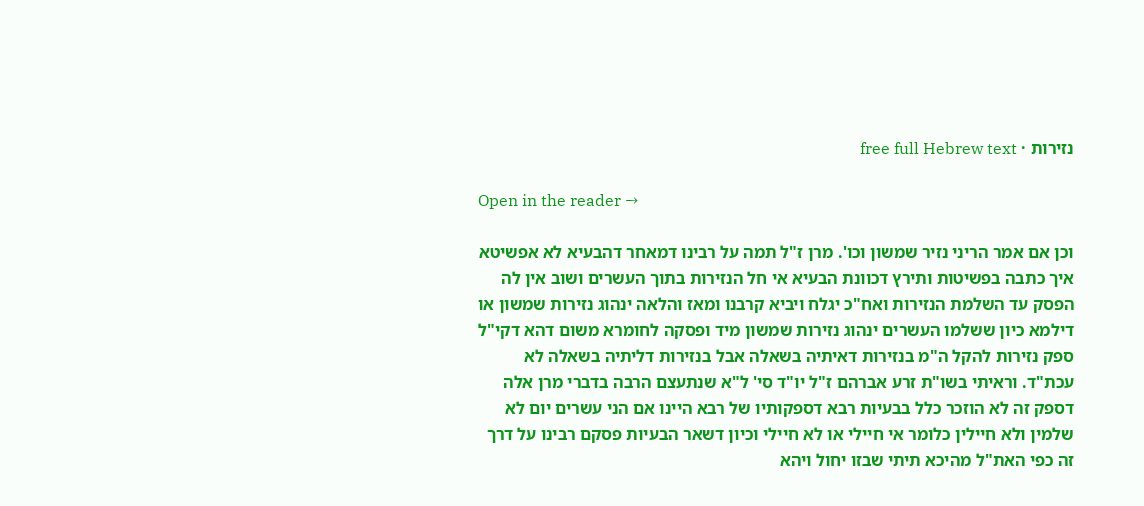נזירות · free full Hebrew text

Open in the reader →

וכן אם אמר הריני נזיר שמשון וכו'. מרן ז"ל תמה על רבינו דמאחר דהבעיא לא אפשיטא איך כתבה בפשיטות ותירץ דכוונת הבעיא אי חל הנזירות בתוך העשרים ושוב אין לה הפסק עד השלמת הנזירות ואח"כ יגלח ויביא קרבנו ומאז והלאה ינהוג נזירות שמשון או דילמא כיון ששלמו העשרים ינהוג נזירות שמשון מיד ופסקה לחומרא משום דהא דקי"ל ספק נזירות להקל ה"מ בנזירות דאיתיה בשאלה אבל בנזירות דליתיה בשאלה לא עכת"ד. וראיתי בשו"ת זרע אברהם ז"ל יו"ד סי' ל"א שנתעצם הרבה בדברי מרן אלה דספק זה לא הוזכר כלל בבעיות רבא דספקותיו של רבא היינו אם הני עשרים יום לא שלמין ולא חיילין כלומר אי חיילי או לא חיילי וכיון דשאר הבעיות פסקם רבינו על דרך זה כפי האת"ל מהיכא תיתי שבזו יחול ויהא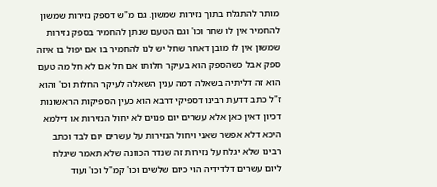מותר להתגלח בתוך נזירות שמשון. גם מ"ש דספק נזירות שמשון להחמיר אין לו שחר וכו' וגם הטעם שנתן להחמיר בספק נזירות שמשון אין לו מובן דאחר שחל יש לנו להחמיר בו אם יפול בו איזה ספק אבל כשהספק הוא בעיקר חלותו אם חל אם לא חל מה טעם הוא זה דליתיה בשאלה דמה ענין השאלה לעיקר החלות וכו' והוא ז"ל כתב דדעת רבינו דספיקי דרבא הוא כעין הספיקות הראשונות דכיון דאין כאן אלא עשרים יום פנוים לא יחול הנזירות או דילמא היכא דלא אפשר שאני ויחול הנזירות על עשרים יום לבד וכתב רבינו שלא יגלח על נזירות זה שנדר הכוונה שלא תאמר שיגלח ליום עשרים דלדידיה הוי כיום שלשים וכו' קמ"ל וכו' ועוד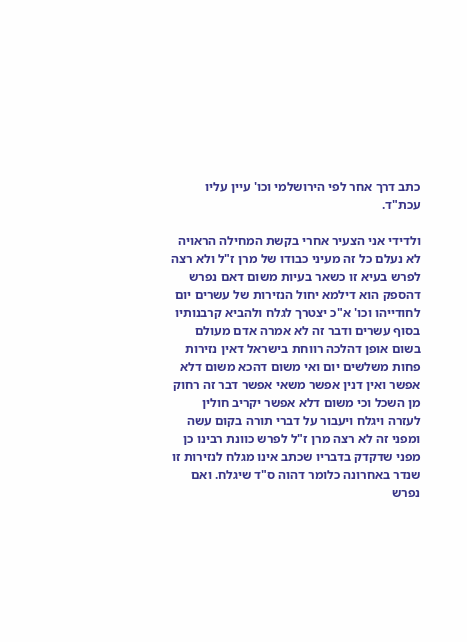כתב דרך אחר לפי הירושלמי וכו' עיין עליו עכת"ד.

ולדידי אני הצעיר אחרי בקשת המחילה הראויה לא נעלם כל זה מעיני כבודו של מרן ז"ל ולא רצה לפרש בעיא זו כשאר בעיות משום דאם נפרש דהספק הוא דילמא יחול הנזירות של עשרים יום לחודייהו וכו' א"כ יצטרך לגלח ולהביא קרבנותיו בסוף עשרים ודבר זה לא אמרה אדם מעולם בשום אופן דהלכה רווחת בישראל דאין נזירות פחות משלשים יום ואי משום דהכא משום דלא אפשר ואין דנין אפשר משאי אפשר דבר זה רחוק מן השכל וכי משום דלא אפשר יקריב חולין לעזרה ויגלח ויעבור על דברי תורה בקום עשה ומפני זה לא רצה מרן ז"ל לפרש כוונת רבינו כן מפני שדקדק בדבריו שכתב אינו מגלח לנזירות זו שנדר באחרונה כלומר דהוה ס"ד שיגלח. ואם נפרש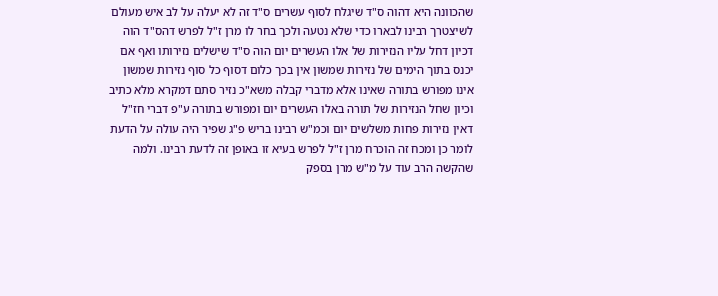שהכוונה היא דהוה ס"ד שיגלח לסוף עשרים ס"ד זה לא יעלה על לב איש מעולם לשיצטרך רבינו לבארו כדי שלא נטעה ולכך בחר לו מרן ז"ל לפרש דהס"ד הוה דכיון דחל עליו הנזירות של אלו העשרים יום הוה ס"ד שישלים נזירותו ואף אם יכנס בתוך הימים של נזירות שמשון אין בכך כלום דסוף כל סוף נזירות שמשון אינו מפורש בתורה שאינו אלא מדברי קבלה משא"כ נזיר סתם דמקרא מלא כתיב וכיון שחל הנזירות של תורה באלו העשרים יום ומפורש בתורה ע"פ דברי חז"ל דאין נזירות פחות משלשים יום וכמ"ש רבינו בריש פ"ג שפיר היה עולה על הדעת לומר כן ומכח זה הוכרח מרן ז"ל לפרש בעיא זו באופן זה לדעת רבינו. ולמה שהקשה הרב עוד על מ"ש מרן בספק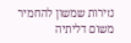נזירות שמשון להחמיר משום דליתיה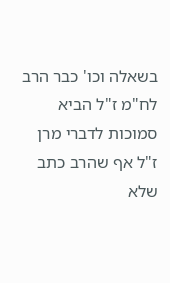בשאלה וכו' כבר הרב לח"מ ז"ל הביא סמוכות לדברי מרן ז"ל אף שהרב כתב שלא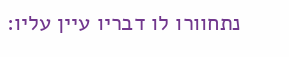נתחוורו לו דבריו עיין עליו: